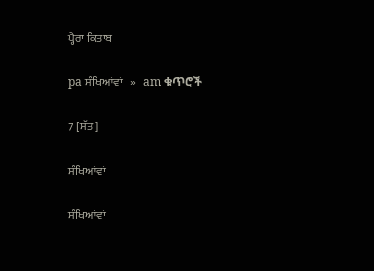ਪ੍ਹੈਰਾ ਕਿਤਾਬ

pa ਸੰਖਿਆਂਵਾਂ   »   am ቁጥሮች

7 [ਸੱਤ]

ਸੰਖਿਆਂਵਾਂ

ਸੰਖਿਆਂਵਾਂ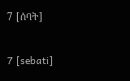7 [ሰባት]

7 [sebati]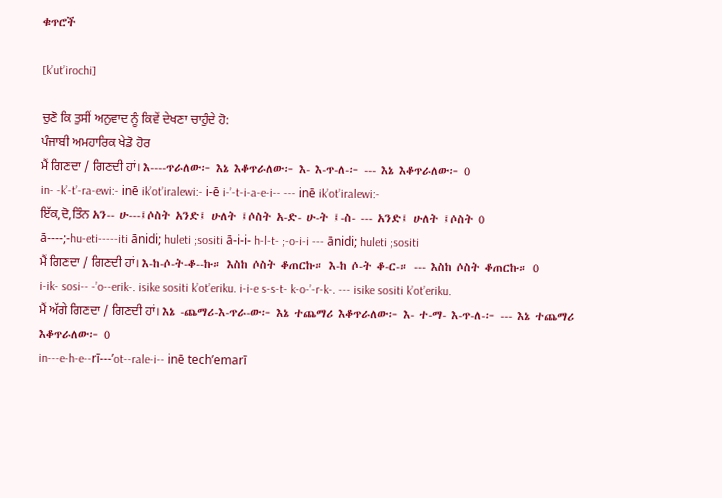ቁጥሮች

[k’ut’irochi]

ਚੁਣੋ ਕਿ ਤੁਸੀਂ ਅਨੁਵਾਦ ਨੂੰ ਕਿਵੇਂ ਦੇਖਣਾ ਚਾਹੁੰਦੇ ਹੋ:
ਪੰਜਾਬੀ ਅਮਹਾਰਿਕ ਖੇਡੋ ਹੋਰ
ਮੈਂ ਗਿਣਦਾ / ਗਿਣਦੀ ਹਾਂ। እ----ጥራለው፦ እኔ እቆጥራለው፦ እ- እ-ጥ-ለ-፦ --- እኔ እቆጥራለው፦ 0
in- -k’-t’-ra-ewi:- inē ik’ot’iralewi:- i-ē i-’-t-i-a-e-i-- --- inē ik’ot’iralewi:-
ਇੱਕ,ਦੋ,ਤਿੰਨ አን-- ሁ---፤ሶስት አንድ፤ ሁለት ፤ሶስት አ-ድ- ሁ-ት ፤-ስ- --- አንድ፤ ሁለት ፤ሶስት 0
ā----;-hu-eti-----iti ānidi; huleti ;sositi ā-i-i- h-l-t- ;-o-i-i --- ānidi; huleti ;sositi
ਮੈਂ ਗਿਣਦਾ / ਗਿਣਦੀ ਹਾਂ। እ-ከ-ሶ-ት-ቆ--ኩ። እስከ ሶስት ቆጠርኩ። እ-ከ ሶ-ት ቆ-ር-። --- እስከ ሶስት ቆጠርኩ። 0
i-ik- sosi-- -’o--erik-. isike sositi k’ot’eriku. i-i-e s-s-t- k-o-’-r-k-. --- isike sositi k’ot’eriku.
ਮੈਂ ਅੱਗੇ ਗਿਣਦਾ / ਗਿਣਦੀ ਹਾਂ। እኔ -ጨማሪ-እ-ጥራ-ው፦ እኔ ተጨማሪ እቆጥራለው፦ እ- ተ-ማ- እ-ጥ-ለ-፦ --- እኔ ተጨማሪ እቆጥራለው፦ 0
in---e-h-e--rī---’ot--rale-i-- inē tech’emarī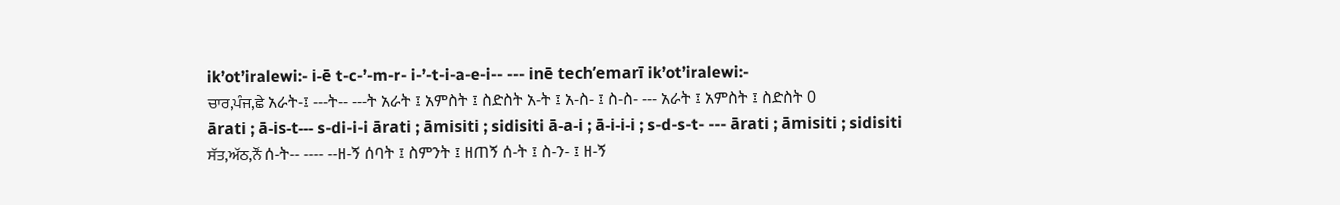ik’ot’iralewi:- i-ē t-c-’-m-r- i-’-t-i-a-e-i-- --- inē tech’emarī ik’ot’iralewi:-
ਚਾਰ,ਪੰਜ,ਛੇ አራት-፤ ---ት-- ---ት አራት ፤ አምስት ፤ ስድስት አ-ት ፤ አ-ስ- ፤ ስ-ስ- --- አራት ፤ አምስት ፤ ስድስት 0
ārati ; ā-is-t--- s-di-i-i ārati ; āmisiti ; sidisiti ā-a-i ; ā-i-i-i ; s-d-s-t- --- ārati ; āmisiti ; sidisiti
ਸੱਤ,ਅੱਠ,ਨੌਂ ሰ-ት-- ---- --ዘ-ኝ ሰባት ፤ ስምንት ፤ ዘጠኝ ሰ-ት ፤ ስ-ን- ፤ ዘ-ኝ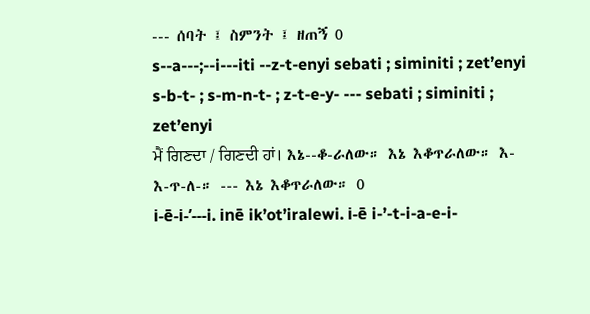--- ሰባት ፤ ስምንት ፤ ዘጠኝ 0
s--a---;--i---iti --z-t-enyi sebati ; siminiti ; zet’enyi s-b-t- ; s-m-n-t- ; z-t-e-y- --- sebati ; siminiti ; zet’enyi
ਮੈਂ ਗਿਣਦਾ / ਗਿਣਦੀ ਹਾਂ। እኔ--ቆ-ራለው። እኔ እቆጥራለው። እ- እ-ጥ-ለ-። --- እኔ እቆጥራለው። 0
i-ē-i-’---i. inē ik’ot’iralewi. i-ē i-’-t-i-a-e-i-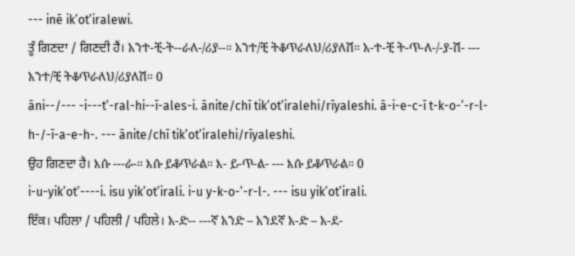--- inē ik’ot’iralewi.
ਤੂੰ ਗਿਣਦਾ / ਗਿਣਦੀ ਹੈਂ। አንተ-ቺ-ት--ራለ-/ሪያ--። አንተ/ቺ ትቆጥራለህ/ሪያለሽ። አ-ተ-ቺ ት-ጥ-ለ-/-ያ-ሽ- --- አንተ/ቺ ትቆጥራለህ/ሪያለሽ። 0
āni--/--- -i---t’-ral-hi--ī-ales-i. ānite/chī tik’ot’iralehi/rīyaleshi. ā-i-e-c-ī t-k-o-’-r-l-h-/-ī-a-e-h-. --- ānite/chī tik’ot’iralehi/rīyaleshi.
ਉਹ ਗਿਣਦਾ ਹੈ। እሱ ---ራ-። እሱ ይቆጥራል። እ- ይ-ጥ-ል- --- እሱ ይቆጥራል። 0
i-u-yik’ot’----i. isu yik’ot’irali. i-u y-k-o-’-r-l-. --- isu yik’ot’irali.
ਇੱਕ। ਪਹਿਲਾ / ਪਹਿਲੀ / ਪਹਿਲੇ। አ-ድ-- ---ኛ አንድ – አንደኛ አ-ድ – አ-ደ-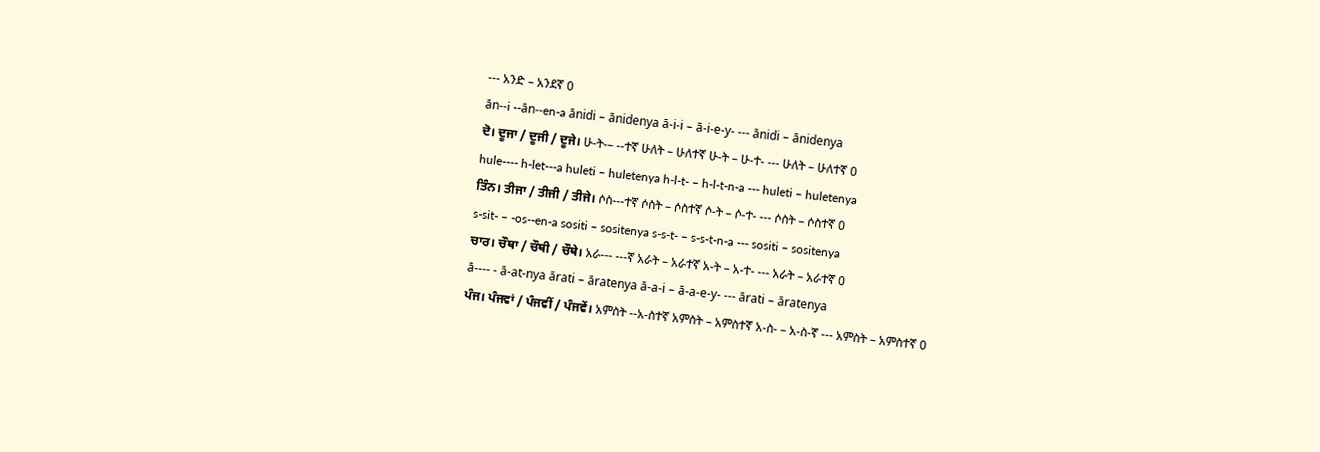--- አንድ – አንደኛ 0
ān--i --ān--en-a ānidi – ānidenya ā-i-i – ā-i-e-y- --- ānidi – ānidenya
ਦੋ। ਦੂਜਾ / ਦੂਜੀ / ਦੂਜੇ। ሁ-ት-– --ተኛ ሁለት – ሁለተኛ ሁ-ት – ሁ-ተ- --- ሁለት – ሁለተኛ 0
hule---- h-let---a huleti – huletenya h-l-t- – h-l-t-n-a --- huleti – huletenya
ਤਿੰਨ। ਤੀਜਾ / ਤੀਜੀ / ਤੀਜੇ। ሶስ---ተኛ ሶስት – ሶስተኛ ሶ-ት – ሶ-ተ- --- ሶስት – ሶስተኛ 0
s-sit- – -os--en-a sositi – sositenya s-s-t- – s-s-t-n-a --- sositi – sositenya
ਚਾਰ। ਚੌਥਾ / ਚੌਥੀ / ਚੌਥੇ। አራ--- ---ኛ አራት – አራተኛ አ-ት – አ-ተ- --- አራት – አራተኛ 0
ā---- - ā-at-nya ārati – āratenya ā-a-i – ā-a-e-y- --- ārati – āratenya
ਪੰਜ। ਪੰਜਵਾਂ / ਪੰਜਵੀਂ / ਪੰਜਵੇਂ। አምስት --አ-ስተኛ አምስት – አምስተኛ አ-ስ- – አ-ስ-ኛ --- አምስት – አምስተኛ 0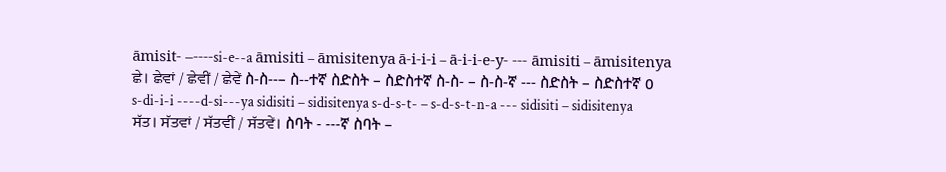āmisit- –----si-e--a āmisiti – āmisitenya ā-i-i-i – ā-i-i-e-y- --- āmisiti – āmisitenya
ਛੇ। ਛੇਵਾਂ / ਛੇਵੀਂ / ਛੇਵੇਂ ስ-ስ--– ስ--ተኛ ስድስት – ስድስተኛ ስ-ስ- – ስ-ስ-ኛ --- ስድስት – ስድስተኛ 0
s-di-i-i ----d-si---ya sidisiti – sidisitenya s-d-s-t- – s-d-s-t-n-a --- sidisiti – sidisitenya
ਸੱਤ। ਸੱਤਵਾਂ / ਸੱਤਵੀਂ / ਸੱਤਵੇਂ। ስባት - ---ኛ ስባት –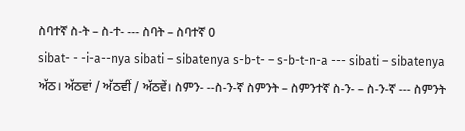ስባተኛ ስ-ት – ስ-ተ- --- ስባት – ስባተኛ 0
sibat- - -i-a--nya sibati – sibatenya s-b-t- – s-b-t-n-a --- sibati – sibatenya
ਅੱਠ। ਅੱਠਵਾਂ / ਅੱਠਵੀਂ / ਅੱਠਵੇਂ। ስምን- --ስ-ን-ኛ ስምንት – ስምንተኛ ስ-ን- – ስ-ን-ኛ --- ስምንት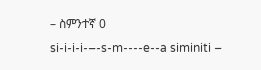– ስምንተኛ 0
si-i-i-i-–-s-m----e--a siminiti –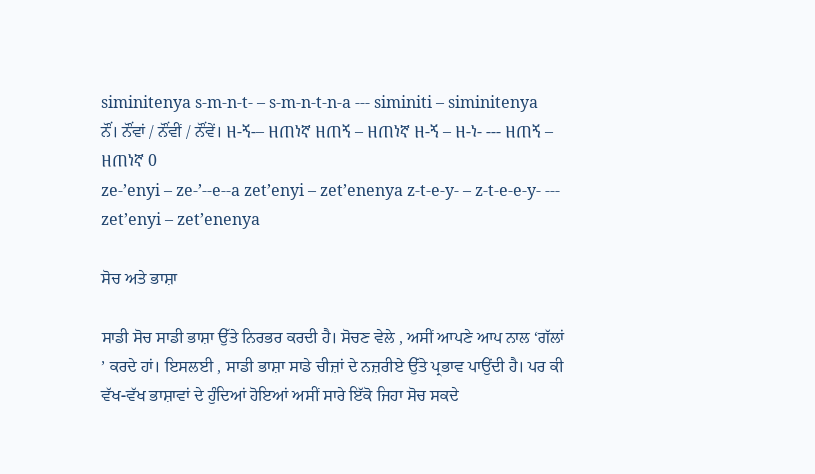siminitenya s-m-n-t- – s-m-n-t-n-a --- siminiti – siminitenya
ਨੌਂ। ਨੌਂਵਾਂ / ਨੌਂਵੀਂ / ਨੌਂਵੇਂ। ዘ-ኝ-– ዘጠነኛ ዘጠኝ – ዘጠነኛ ዘ-ኝ – ዘ-ነ- --- ዘጠኝ – ዘጠነኛ 0
ze-’enyi – ze-’--e--a zet’enyi – zet’enenya z-t-e-y- – z-t-e-e-y- --- zet’enyi – zet’enenya

ਸੋਚ ਅਤੇ ਭਾਸ਼ਾ

ਸਾਡੀ ਸੋਚ ਸਾਡੀ ਭਾਸ਼ਾ ਉੱਤੇ ਨਿਰਭਰ ਕਰਦੀ ਹੈ। ਸੋਚਣ ਵੇਲੇ , ਅਸੀਂ ਆਪਣੇ ਆਪ ਨਾਲ ‘ਗੱਲਾਂ ’ ਕਰਦੇ ਹਾਂ। ਇਸਲਈ , ਸਾਡੀ ਭਾਸ਼ਾ ਸਾਡੇ ਚੀਜ਼ਾਂ ਦੇ ਨਜ਼ਰੀਏ ਉੱਤੇ ਪ੍ਰਭਾਵ ਪਾਉਂਦੀ ਹੈ। ਪਰ ਕੀ ਵੱਖ-ਵੱਖ ਭਾਸ਼ਾਵਾਂ ਦੇ ਹੁੰਦਿਆਂ ਹੋਇਆਂ ਅਸੀਂ ਸਾਰੇ ਇੱਕੋ ਜਿਹਾ ਸੋਚ ਸਕਦੇ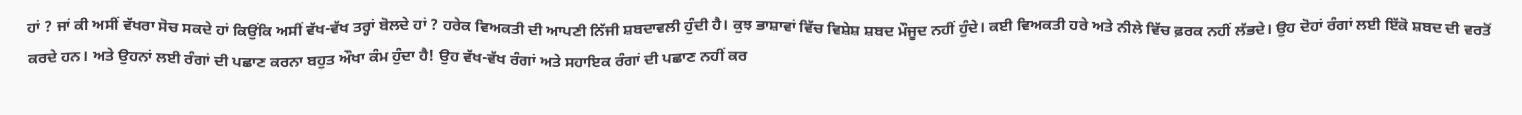ਹਾਂ ? ਜਾਂ ਕੀ ਅਸੀਂ ਵੱਖਰਾ ਸੋਚ ਸਕਦੇ ਹਾਂ ਕਿਉਂਕਿ ਅਸੀਂ ਵੱਖ-ਵੱਖ ਤਰ੍ਹਾਂ ਬੋਲਦੇ ਹਾਂ ? ਹਰੇਕ ਵਿਅਕਤੀ ਦੀ ਆਪਣੀ ਨਿੱਜੀ ਸ਼ਬਦਾਵਲੀ ਹੁੰਦੀ ਹੈ। ਕੁਝ ਭਾਸ਼ਾਵਾਂ ਵਿੱਚ ਵਿਸ਼ੇਸ਼ ਸ਼ਬਦ ਮੌਜੂਦ ਨਹੀਂ ਹੁੰਦੇ। ਕਈ ਵਿਅਕਤੀ ਹਰੇ ਅਤੇ ਨੀਲੇ ਵਿੱਚ ਫ਼ਰਕ ਨਹੀਂ ਲੱਭਦੇ। ਉਹ ਦੋਹਾਂ ਰੰਗਾਂ ਲਈ ਇੱਕੋ ਸ਼ਬਦ ਦੀ ਵਰਤੋਂ ਕਰਦੇ ਹਨ। ਅਤੇ ਉਹਨਾਂ ਲਈ ਰੰਗਾਂ ਦੀ ਪਛਾਣ ਕਰਨਾ ਬਹੁਤ ਔਖਾ ਕੰਮ ਹੁੰਦਾ ਹੈ! ਉਹ ਵੱਖ-ਵੱਖ ਰੰਗਾਂ ਅਤੇ ਸਹਾਇਕ ਰੰਗਾਂ ਦੀ ਪਛਾਣ ਨਹੀਂ ਕਰ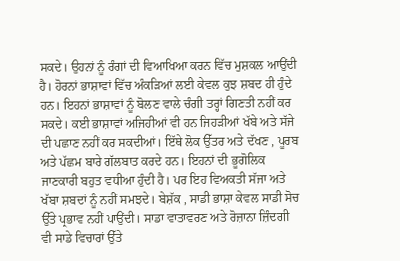ਸਕਦੇ। ਉਹਨਾਂ ਨੂੰ ਰੰਗਾਂ ਦੀ ਵਿਆਖਿਆ ਕਰਨ ਵਿੱਚ ਮੁਸ਼ਕਲ ਆਉਂਦੀ ਹੈ। ਹੋਰਨਾਂ ਭਾਸ਼ਾਵਾਂ ਵਿੱਚ ਅੰਕੜਿਆਂ ਲਈ ਕੇਵਲ ਕੁਝ ਸ਼ਬਦ ਹੀ ਹੁੰਦੇ ਹਨ। ਇਹਨਾਂ ਭਾਸ਼ਾਵਾਂ ਨੂੰ ਬੋਲਣ ਵਾਲੇ ਚੰਗੀ ਤਰ੍ਹਾਂ ਗਿਣਤੀ ਨਹੀਂ ਕਰ ਸਕਦੇ। ਕਈ ਭਾਸ਼ਾਵਾਂ ਅਜਿਹੀਆਂ ਵੀ ਹਨ ਜਿਹੜੀਆਂ ਖੱਬੇ ਅਤੇ ਸੱਜੇ ਦੀ ਪਛਾਣ ਨਹੀਂ ਕਰ ਸਕਦੀਆਂ। ਇੱਥੇ ਲੋਕ ਉੱਤਰ ਅਤੇ ਦੱਖਣ , ਪੂਰਬ ਅਤੇ ਪੱਛਮ ਬਾਰੇ ਗੱਲਬਾਤ ਕਰਦੇ ਹਨ। ਇਹਨਾਂ ਦੀ ਭੂਗੋਲਿਕ ਜਾਣਕਾਰੀ ਬਹੁਤ ਵਧੀਆ ਹੁੰਦੀ ਹੈ। ਪਰ ਇਹ ਵਿਅਕਤੀ ਸੱਜਾ ਅਤੇ ਖੱਬਾ ਸ਼ਬਦਾਂ ਨੂੰ ਨਹੀਂ ਸਮਝਦੇ। ਬੇਸ਼ੱਕ , ਸਾਡੀ ਭਾਸ਼ਾ ਕੇਵਲ ਸਾਡੀ ਸੋਚ ਉੱਤੇ ਪ੍ਰਭਾਵ ਨਹੀਂ ਪਾਉਂਦੀ। ਸਾਡਾ ਵਾਤਾਵਰਣ ਅਤੇ ਰੋਜ਼ਾਨਾ ਜ਼ਿੰਦਗੀ ਵੀ ਸਾਡੇ ਵਿਚਾਰਾਂ ਉੱਤੇ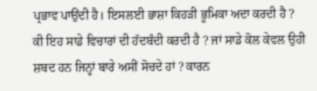ਪ੍ਰਭਾਵ ਪਾਉਂਦੀ ਹੈ। ਇਸਲਈ ਭਾਸ਼ਾ ਕਿਹੜੀ ਭੂਮਿਕਾ ਅਦਾ ਕਰਦੀ ਹੈ ? ਕੀ ਇਹ ਸਾਡੇ ਵਿਚਾਰਾਂ ਦੀ ਹੱਦਬੰਦੀ ਕਰਦੀ ਹੈ ? ਜਾਂ ਸਾਡੇ ਕੋਲ ਕੇਵਲ ਉਹੀ ਸ਼ਬਦ ਹਨ ਜਿਨ੍ਹਾਂ ਬਾਰੇ ਅਸੀਂ ਸੋਚਦੇ ਹਾਂ ? ਕਾਰਨ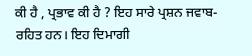ਕੀ ਹੈ , ਪ੍ਰਭਾਵ ਕੀ ਹੈ ? ਇਹ ਸਾਰੇ ਪ੍ਰਸ਼ਨ ਜਵਾਬ-ਰਹਿਤ ਹਨ। ਇਹ ਦਿਮਾਗੀ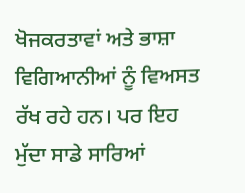ਖੋਜਕਰਤਾਵਾਂ ਅਤੇ ਭਾਸ਼ਾ ਵਿਗਿਆਨੀਆਂ ਨੂੰ ਵਿਅਸਤ ਰੱਖ ਰਹੇ ਹਨ। ਪਰ ਇਹ ਮੁੱਦਾ ਸਾਡੇ ਸਾਰਿਆਂ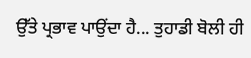ਉੱਤੇ ਪ੍ਰਭਾਵ ਪਾਉਂਦਾ ਹੈ... ਤੁਹਾਡੀ ਬੋਲੀ ਹੀ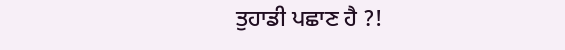ਤੁਹਾਡੀ ਪਛਾਣ ਹੈ ?!